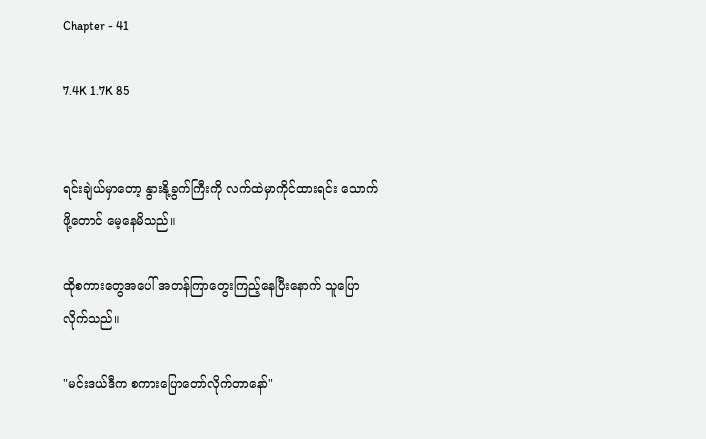Chapter - 41

7.4K 1.7K 85


ရင်းချဲယ်မှာတော့ နွားနို့ခွက်ကြီးကို လက်ထဲမှာကိုင်ထားရင်း သောက်ဖို့တောင် မေ့နေမိသည်။

ထိုစကားတွေအပေါ် အတန်ကြာတွေးကြည့်နေပြီးနောက် သူပြောလိုက်သည်။

"မင်းဒယ်ဒီက စကားပြောတော်လိုက်တာနော်"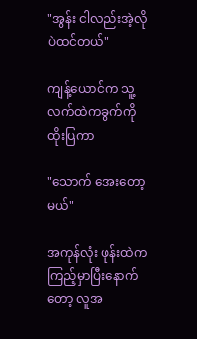"အွန်း ငါလည်းအဲ့လိုပဲထင်တယ်"

ကျန့်ယောင်က သူ့လက်ထဲကခွက်ကို ထိုးပြကာ

"သောက် အေးတော့မယ်"

အကုန်လုံး ဖုန်းထဲက ကြည့်မှာပြီးနောက်တော့ လူအ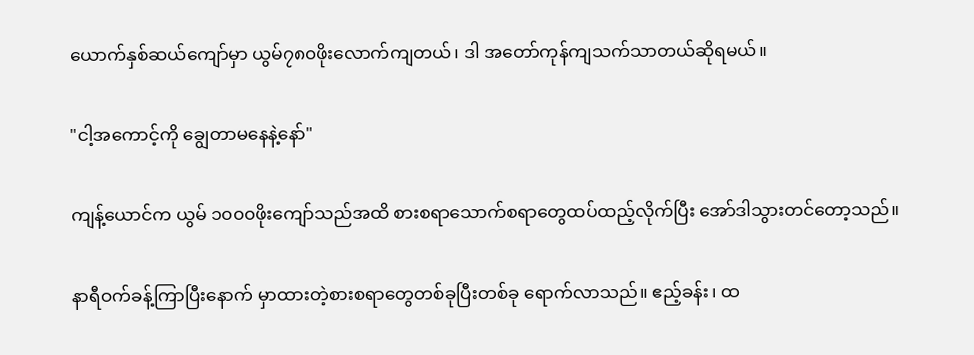ယောက်နှစ်ဆယ်ကျော်မှာ ယွမ်၇၈၀ဖိုးလောက်ကျတယ်၊ ဒါ အတော်ကုန်ကျသက်သာတယ်ဆိုရမယ်။

"ငါ့အကောင့်ကို ချွေတာမနေနဲ့နော်"

ကျန့်ယောင်က ယွမ် ၁၀၀၀ဖိုးကျော်သည်အထိ စားစရာသောက်စရာတွေထပ်ထည့်လိုက်ပြီး အော်ဒါသွားတင်တော့သည်။

နာရီဝက်ခန့်ကြာပြီးနောက် မှာထားတဲ့စားစရာတွေတစ်ခုပြီးတစ်ခု ရောက်လာသည်။ ဧည့်ခန်း၊ ထ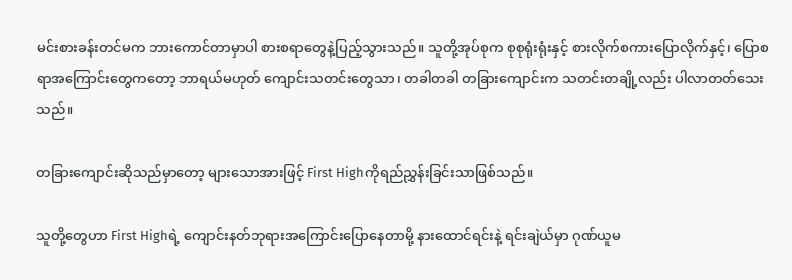မင်းစားခန်းတင်မက ဘားကောင်တာမှာပါ စားစရာတွေနဲ့ပြည့်သွားသည်။ သူတို့အုပ်စုက စုစုရုံးရုံးနှင့် စားလိုက်စကားပြောလိုက်နှင့်၊ ပြောစရာအကြောင်းတွေကတော့ ဘာရယ်မဟုတ် ကျောင်းသတင်းတွေသာ၊ တခါတခါ တခြားကျောင်းက သတင်းတချို့လည်း ပါလာတတ်သေးသည်။

တခြားကျောင်းဆိုသည်မှာတော့ များသောအားဖြင့် First Highကိုရည်ညွှန်းခြင်းသာဖြစ်သည်။

သူတို့တွေဟာ First Highရဲ့ ကျောင်းနတ်ဘုရားအကြောင်းပြောနေတာမို့ နားထောင်ရင်းနဲ့ ရင်းချဲယ်မှာ ဂုဏ်ယူမ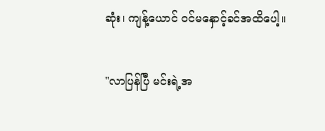ဆုံး၊ ကျန့်ယောင် ဝင်မနှောင့်ခင်အထိပေါ့။

"လာပြန်ပြီ မင်းရဲ့အ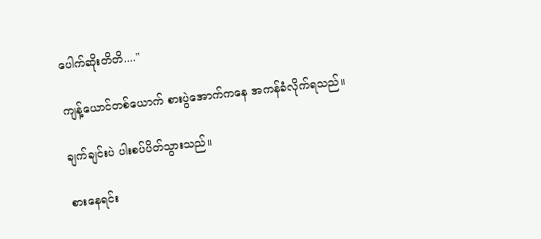ပေါက်ဆိုးတိတိ...."

ကျန့်ယောင်တစ်ယောက် စားပွဲအောက်ကနေ အကန်ခံလိုက်ရသည်။

ချက်ချင်းပဲ ပါးစပ်ပိတ်သွားသည်။

စားနေရင်း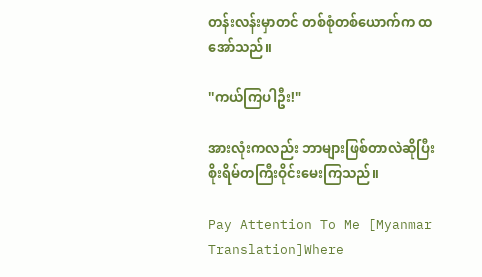တန်းလန်းမှာတင် တစ်စုံတစ်ယောက်က ထအော်သည်။

''ကယ်ကြပါဦး!"

အားလုံးကလည်း ဘာများဖြစ်တာလဲဆိုပြီး စိုးရိမ်တကြီးဝိုင်းမေးကြသည်။

Pay Attention To Me [Myanmar Translation]Where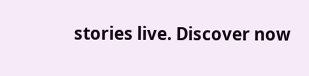stories live. Discover now